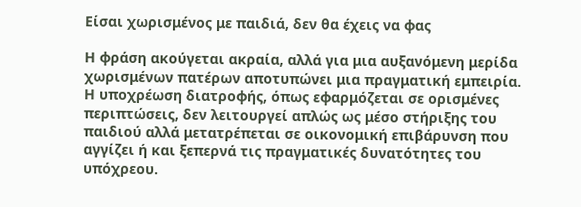Είσαι χωρισμένος με παιδιά, δεν θα έχεις να φας

Η φράση ακούγεται ακραία, αλλά για μια αυξανόμενη μερίδα χωρισμένων πατέρων αποτυπώνει μια πραγματική εμπειρία. Η υποχρέωση διατροφής, όπως εφαρμόζεται σε ορισμένες περιπτώσεις, δεν λειτουργεί απλώς ως μέσο στήριξης του παιδιού αλλά μετατρέπεται σε οικονομική επιβάρυνση που αγγίζει ή και ξεπερνά τις πραγματικές δυνατότητες του υπόχρεου.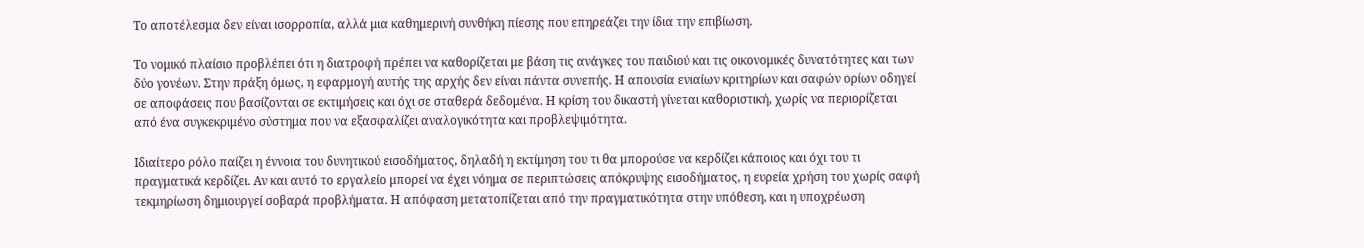Το αποτέλεσμα δεν είναι ισορροπία, αλλά μια καθημερινή συνθήκη πίεσης που επηρεάζει την ίδια την επιβίωση.

Το νομικό πλαίσιο προβλέπει ότι η διατροφή πρέπει να καθορίζεται με βάση τις ανάγκες του παιδιού και τις οικονομικές δυνατότητες και των δύο γονέων. Στην πράξη όμως, η εφαρμογή αυτής της αρχής δεν είναι πάντα συνεπής. Η απουσία ενιαίων κριτηρίων και σαφών ορίων οδηγεί σε αποφάσεις που βασίζονται σε εκτιμήσεις και όχι σε σταθερά δεδομένα. Η κρίση του δικαστή γίνεται καθοριστική, χωρίς να περιορίζεται από ένα συγκεκριμένο σύστημα που να εξασφαλίζει αναλογικότητα και προβλεψιμότητα.

Ιδιαίτερο ρόλο παίζει η έννοια του δυνητικού εισοδήματος, δηλαδή η εκτίμηση του τι θα μπορούσε να κερδίζει κάποιος και όχι του τι πραγματικά κερδίζει. Αν και αυτό το εργαλείο μπορεί να έχει νόημα σε περιπτώσεις απόκρυψης εισοδήματος, η ευρεία χρήση του χωρίς σαφή τεκμηρίωση δημιουργεί σοβαρά προβλήματα. Η απόφαση μετατοπίζεται από την πραγματικότητα στην υπόθεση, και η υποχρέωση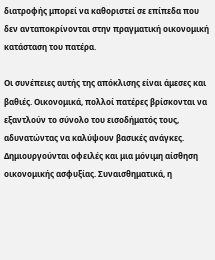διατροφής μπορεί να καθοριστεί σε επίπεδα που δεν ανταποκρίνονται στην πραγματική οικονομική κατάσταση του πατέρα.

Οι συνέπειες αυτής της απόκλισης είναι άμεσες και βαθιές. Οικονομικά, πολλοί πατέρες βρίσκονται να εξαντλούν το σύνολο του εισοδήματός τους, αδυνατώντας να καλύψουν βασικές ανάγκες. Δημιουργούνται οφειλές και μια μόνιμη αίσθηση οικονομικής ασφυξίας. Συναισθηματικά, η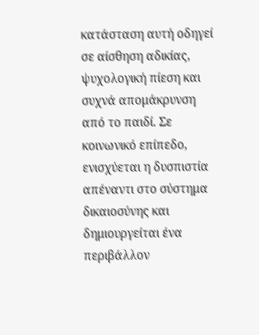κατάσταση αυτή οδηγεί σε αίσθηση αδικίας, ψυχολογική πίεση και συχνά απομάκρυνση από το παιδί. Σε κοινωνικό επίπεδο, ενισχύεται η δυσπιστία απέναντι στο σύστημα δικαιοσύνης και δημιουργείται ένα περιβάλλον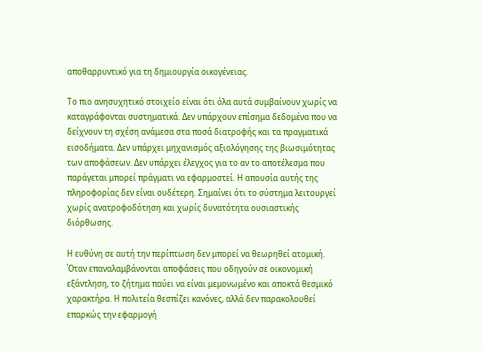αποθαρρυντικό για τη δημιουργία οικογένειας.

Το πιο ανησυχητικό στοιχείο είναι ότι όλα αυτά συμβαίνουν χωρίς να καταγράφονται συστηματικά. Δεν υπάρχουν επίσημα δεδομένα που να δείχνουν τη σχέση ανάμεσα στα ποσά διατροφής και τα πραγματικά εισοδήματα. Δεν υπάρχει μηχανισμός αξιολόγησης της βιωσιμότητας των αποφάσεων. Δεν υπάρχει έλεγχος για το αν το αποτέλεσμα που παράγεται μπορεί πράγματι να εφαρμοστεί. Η απουσία αυτής της πληροφορίας δεν είναι ουδέτερη. Σημαίνει ότι το σύστημα λειτουργεί χωρίς ανατροφοδότηση και χωρίς δυνατότητα ουσιαστικής διόρθωσης.

Η ευθύνη σε αυτή την περίπτωση δεν μπορεί να θεωρηθεί ατομική. Όταν επαναλαμβάνονται αποφάσεις που οδηγούν σε οικονομική εξάντληση, το ζήτημα παύει να είναι μεμονωμένο και αποκτά θεσμικό χαρακτήρα. Η πολιτεία θεσπίζει κανόνες, αλλά δεν παρακολουθεί επαρκώς την εφαρμογή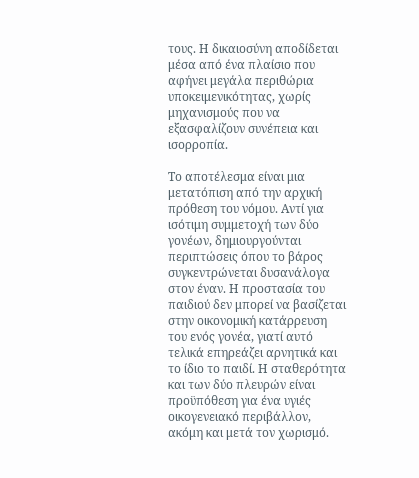τους. Η δικαιοσύνη αποδίδεται μέσα από ένα πλαίσιο που αφήνει μεγάλα περιθώρια υποκειμενικότητας, χωρίς μηχανισμούς που να εξασφαλίζουν συνέπεια και ισορροπία.

Το αποτέλεσμα είναι μια μετατόπιση από την αρχική πρόθεση του νόμου. Αντί για ισότιμη συμμετοχή των δύο γονέων, δημιουργούνται περιπτώσεις όπου το βάρος συγκεντρώνεται δυσανάλογα στον έναν. Η προστασία του παιδιού δεν μπορεί να βασίζεται στην οικονομική κατάρρευση του ενός γονέα, γιατί αυτό τελικά επηρεάζει αρνητικά και το ίδιο το παιδί. Η σταθερότητα και των δύο πλευρών είναι προϋπόθεση για ένα υγιές οικογενειακό περιβάλλον, ακόμη και μετά τον χωρισμό.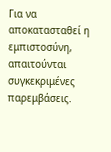Για να αποκατασταθεί η εμπιστοσύνη, απαιτούνται συγκεκριμένες παρεμβάσεις.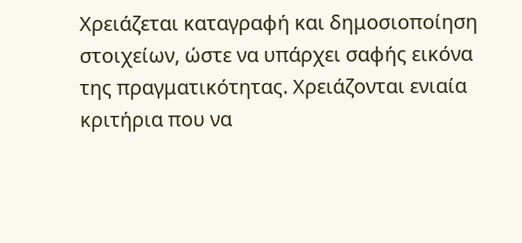Χρειάζεται καταγραφή και δημοσιοποίηση στοιχείων, ώστε να υπάρχει σαφής εικόνα της πραγματικότητας. Χρειάζονται ενιαία κριτήρια που να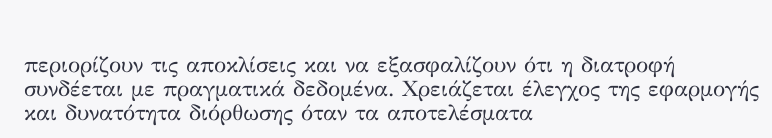περιορίζουν τις αποκλίσεις και να εξασφαλίζουν ότι η διατροφή συνδέεται με πραγματικά δεδομένα. Χρειάζεται έλεγχος της εφαρμογής και δυνατότητα διόρθωσης όταν τα αποτελέσματα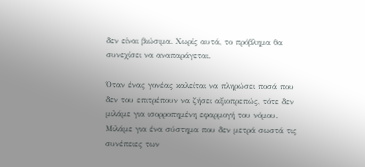δεν είναι βιώσιμα. Χωρίς αυτά, το πρόβλημα θα συνεχίσει να αναπαράγεται.

Όταν ένας γονέας καλείται να πληρώσει ποσά που δεν του επιτρέπουν να ζήσει αξιοπρεπώς, τότε δεν μιλάμε για ισορροπημένη εφαρμογή του νόμου. Μιλάμε για ένα σύστημα που δεν μετρά σωστά τις συνέπειες των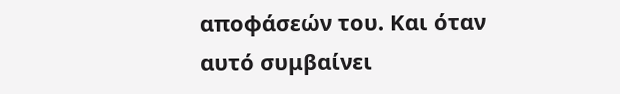αποφάσεών του. Και όταν αυτό συμβαίνει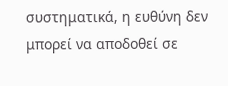συστηματικά, η ευθύνη δεν μπορεί να αποδοθεί σε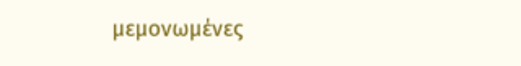μεμονωμένες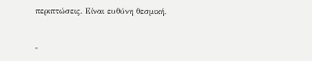περιπτώσεις. Είναι ευθύνη θεσμική.


-